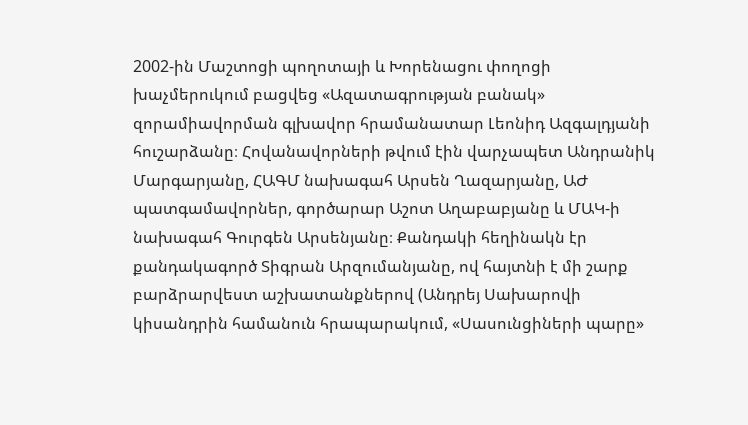2002-ին Մաշտոցի պողոտայի և Խորենացու փողոցի խաչմերուկում բացվեց «Ազատագրության բանակ» զորամիավորման գլխավոր հրամանատար Լեոնիդ Ազգալդյանի հուշարձանը։ Հովանավորների թվում էին վարչապետ Անդրանիկ Մարգարյանը, ՀԱԳՄ նախագահ Արսեն Ղազարյանը, ԱԺ պատգամավորներ, գործարար Աշոտ Աղաբաբյանը և ՄԱԿ-ի նախագահ Գուրգեն Արսենյանը։ Քանդակի հեղինակն էր քանդակագործ Տիգրան Արզումանյանը, ով հայտնի է մի շարք բարձրարվեստ աշխատանքներով (Անդրեյ Սախարովի կիսանդրին համանուն հրապարակում, «Սասունցիների պարը»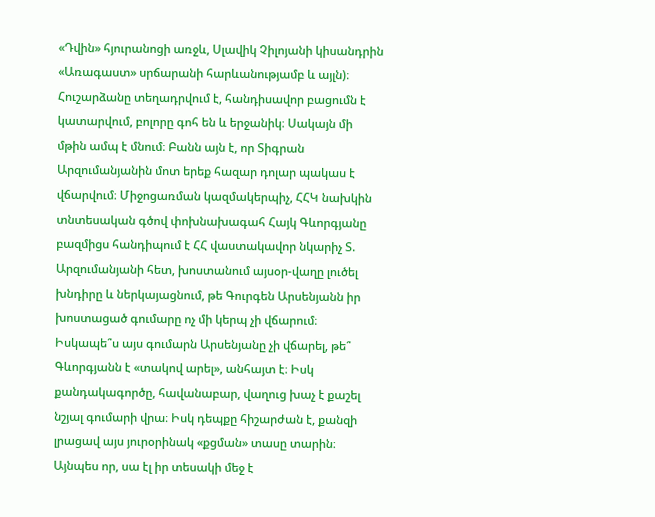«Դվին» հյուրանոցի առջև, Սլավիկ Չիլոյանի կիսանդրին «Առագաստ» սրճարանի հարևանությամբ և այլն)։ Հուշարձանը տեղադրվում է, հանդիսավոր բացումն է կատարվում, բոլորը գոհ են և երջանիկ։ Սակայն մի մթին ամպ է մնում։ Բանն այն է, որ Տիգրան Արզումանյանին մոտ երեք հազար դոլար պակաս է վճարվում։ Միջոցառման կազմակերպիչ, ՀՀԿ նախկին տնտեսական գծով փոխնախագահ Հայկ Գևորգյանը բազմիցս հանդիպում է ՀՀ վաստակավոր նկարիչ Տ. Արզումանյանի հետ, խոստանում այսօր-վաղը լուծել խնդիրը և ներկայացնում, թե Գուրգեն Արսենյանն իր խոստացած գումարը ոչ մի կերպ չի վճարում։
Իսկապե՞ս այս գումարն Արսենյանը չի վճարել, թե՞ Գևորգյանն է «տակով արել», անհայտ է։ Իսկ քանդակագործը, հավանաբար, վաղուց խաչ է քաշել նշյալ գումարի վրա։ Իսկ դեպքը հիշարժան է, քանզի լրացավ այս յուրօրինակ «քցման» տասը տարին։ Այնպես որ, սա էլ իր տեսակի մեջ է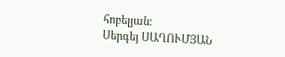հոբելյան։
Սերգեյ ՍԱՂՈՒՄՅԱՆ